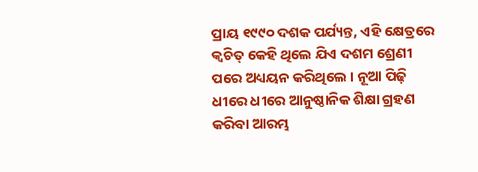ପ୍ରାୟ ୧୯୯୦ ଦଶକ ପର୍ଯ୍ୟନ୍ତ, ଏହି କ୍ଷେତ୍ରରେ କ୍ୱଚିତ୍ କେହି ଥିଲେ ଯିଏ ଦଶମ ଶ୍ରେଣୀ ପରେ ଅଧ୍ୟୟନ କରିଥିଲେ । ନୂଆ ପିଢ଼ି ଧୀରେ ଧୀରେ ଆନୁଷ୍ଠାନିକ ଶିକ୍ଷା ଗ୍ରହଣ କରିବା ଆରମ୍ଭ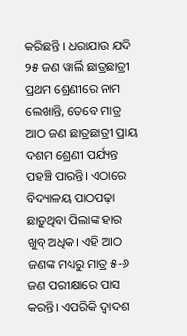କରିଛନ୍ତି । ଧରାଯାଉ ଯଦି ୨୫ ଜଣ ୱାର୍ଲି ଛାତ୍ରଛାତ୍ରୀ ପ୍ରଥମ ଶ୍ରେଣୀରେ ନାମ ଲେଖାନ୍ତି, ତେବେ ମାତ୍ର ଆଠ ଜଣ ଛାତ୍ରଛାତ୍ରୀ ପ୍ରାୟ ଦଶମ ଶ୍ରେଣୀ ପର୍ଯ୍ୟନ୍ତ ପହଞ୍ଚି ପାରନ୍ତି। ଏଠାରେ ବିଦ୍ୟାଳୟ ପାଠପଢ଼ା ଛାଡ଼ୁଥିବା ପିଲାଙ୍କ ହାର ଖୁବ୍ ଅଧିକ। ଏହି ଆଠ ଜଣଙ୍କ ମଧ୍ୟରୁ ମାତ୍ର ୫-୬ ଜଣ ପରୀକ୍ଷାରେ ପାସ କରନ୍ତି। ଏପରିକି ଦ୍ୱାଦଶ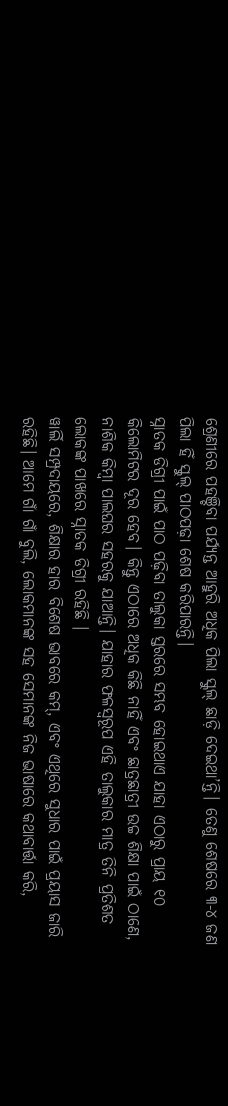ଶ୍ରେଣୀରେ ପହଞ୍ଚିବା ପର୍ଯ୍ୟନ୍ତ ଆହୁରି ଅଧିକ ପିଲା ସ୍କୁଲ୍ ଛାଡ଼ି ଦେଇଥା’ନ୍ତି। ତେଣୁ ଶେଷରେ ୩-୪ ଜଣ ପିଲା ହିଁ ସ୍କୁଲ୍ ପାଠପଢ଼ା ଶେଷ କରିପାରନ୍ତି।
ସ୍ନାତକ ଡିଗ୍ରୀ ପାଇଁ ପାଠ ପଢ଼ିବା ତାଲୁକା ସ୍ତରରେ ସମ୍ଭବ ହୋଇଥାଏ ଯାହା ଏଠାରୁ ପ୍ରାୟ ୧୦ କିଲୋମିଟର ଦୂର ହେବ। କିନ୍ତୁ ଏଠାରେ ଅଧିକ କିଛି ନାହିଁ ଏବଂ ଛାତ୍ରଛାତ୍ରୀ ଉଚ୍ଚ ଶିକ୍ଷା ପାଇଁ ଠାଣେ, ନାଶିକ କିମ୍ବା ପାଲଘର ସହରକୁ ଯାଆନ୍ତି। ଯାହାର ଫଳସ୍ୱରୂପ ଏହି ତାଲୁକାର ମାତ୍ର ତିନି ପ୍ରତିଶତ ଲୋକଙ୍କ ପାଖରେ ସ୍ନାତକ ଡିଗ୍ରୀ ରହିଛି ।
ୱାର୍ଲି ସମ୍ପ୍ରଦାୟରେ, ଶିକ୍ଷାର ହାର ବିଶେଷ ଭାବରେ କମ୍, ଏବଂ ଏଥିରେ ସୁଧାର ପାଇଁ ପ୍ରୟାସ ଜାରି ରହିଛି। ଆମେ ଗାଁ ଗାଁ ବୁଲି, ଲୋକମାନଙ୍କ ସହ ସେମାନଙ୍କ ନିଜ ଭାଷାରେ କଥାବାର୍ତ୍ତା କରି,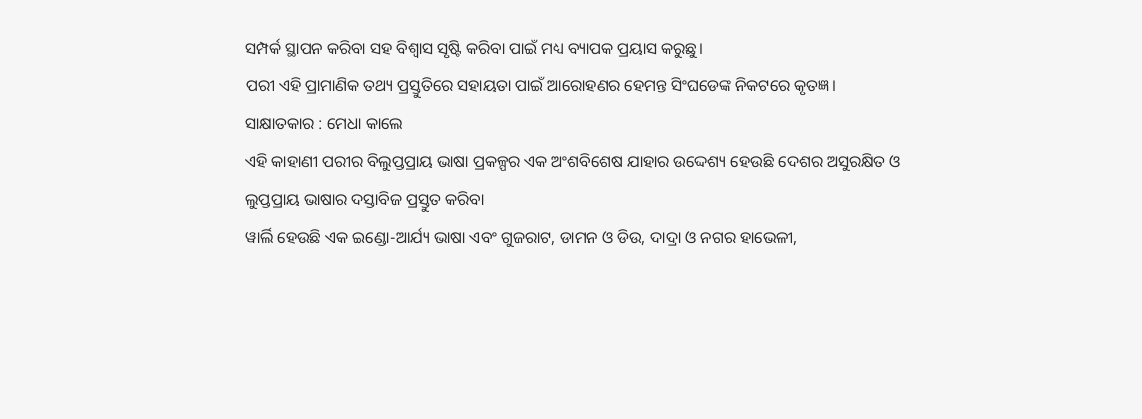ସମ୍ପର୍କ ସ୍ଥାପନ କରିବା ସହ ବିଶ୍ୱାସ ସୃଷ୍ଟି କରିବା ପାଇଁ ମଧ୍ୟ ବ୍ୟାପକ ପ୍ରୟାସ କରୁଛୁ।
ପରୀ ଏହି ପ୍ରାମାଣିକ ତଥ୍ୟ ପ୍ରସ୍ତୁତିରେ ସହାୟତା ପାଇଁ ଆରୋହଣର ହେମନ୍ତ ସିଂଘଡେଙ୍କ ନିକଟରେ କୃତଜ୍ଞ।
ସାକ୍ଷାତକାର : ମେଧା କାଲେ
ଏହି କାହାଣୀ ପରୀର ବିଲୁପ୍ତପ୍ରାୟ ଭାଷା ପ୍ରକଳ୍ପର ଏକ ଅଂଶବିଶେଷ ଯାହାର ଉଦ୍ଦେଶ୍ୟ ହେଉଛି ଦେଶର ଅସୁରକ୍ଷିତ ଓ ଲୁପ୍ତପ୍ରାୟ ଭାଷାର ଦସ୍ତାବିଜ ପ୍ରସ୍ତୁତ କରିବା
ୱାର୍ଲି ହେଉଛି ଏକ ଇଣ୍ଡୋ-ଆର୍ଯ୍ୟ ଭାଷା ଏବଂ ଗୁଜରାଟ, ଡାମନ ଓ ଡିଉ, ଦାଦ୍ରା ଓ ନଗର ହାଭେଳୀ,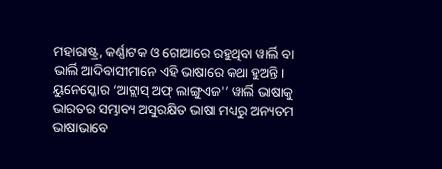ମହାରାଷ୍ଟ୍ର, କର୍ଣ୍ଣାଟକ ଓ ଗୋଆରେ ରହୁଥିବା ୱାର୍ଲି ବା ଭାର୍ଲି ଆଦିବାସୀମାନେ ଏହି ଭାଷାରେ କଥା ହୁଅନ୍ତି। ୟୁନେସ୍କୋର ‘ଆଟ୍ଲାସ୍ ଅଫ୍ ଲାଙ୍ଗୁଏଜ'’ ୱାର୍ଲି ଭାଷାକୁ ଭାରତର ସମ୍ଭାବ୍ୟ ଅସୁରକ୍ଷିତ ଭାଷା ମଧ୍ୟରୁ ଅନ୍ୟତମ ଭାଷାଭାବେ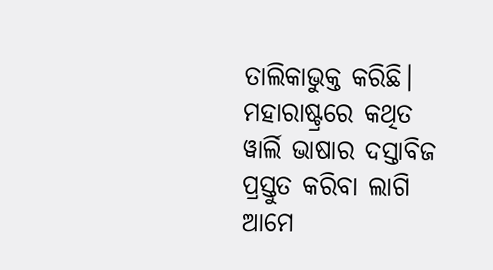ତାଲିକାଭୁକ୍ତ କରିଛି।
ମହାରାଷ୍ଟ୍ରରେ କଥିତ ୱାର୍ଲି ଭାଷାର ଦସ୍ତାବିଜ ପ୍ରସ୍ତୁତ କରିବା ଲାଗି ଆମେ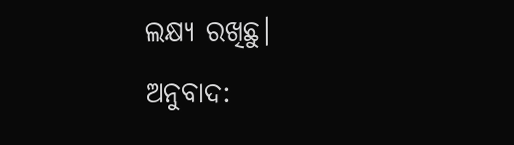ଲକ୍ଷ୍ୟ ରଖିଛୁ।
ଅନୁବାଦ: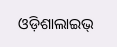ଓଡ଼ିଶାଲାଇଭ୍